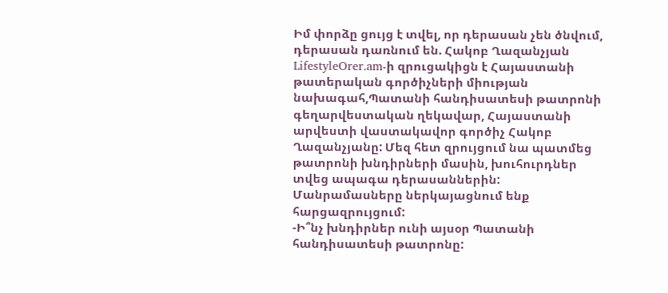Իմ փորձը ցույց է տվել, որ դերասան չեն ծնվում, դերասան դառնում են. Հակոբ Ղազանչյան
LifestyleOrer.am-ի զրուցակիցն է Հայաստանի թատերական գործիչների միության նախագահ,Պատանի հանդիսատեսի թատրոնի գեղարվեստական ղեկավար, Հայաստանի արվեստի վաստակավոր գործիչ Հակոբ Ղազանչյանը: Մեզ հետ զրույցում նա պատմեց թատրոնի խնդիրների մասին, խուհուրդներ տվեց ապագա դերասաններին: Մանրամասները ներկայացնում ենք հարցազրույցում:
-Ի՞նչ խնդիրներ ունի այսօր Պատանի հանդիսատեսի թատրոնը: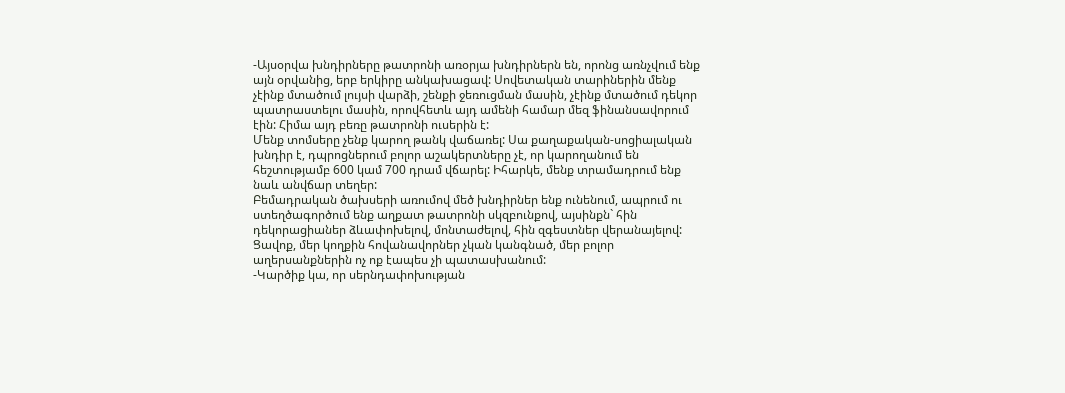-Այսօրվա խնդիրները թատրոնի առօրյա խնդիրներն են, որոնց առնչվում ենք այն օրվանից, երբ երկիրը անկախացավ: Սովետական տարիներին մենք չէինք մտածում լույսի վարձի, շենքի ջեռուցման մասին, չէինք մտածում դեկոր պատրաստելու մասին, որովհետև այդ ամենի համար մեզ ֆինանսավորում էին: Հիմա այդ բեռը թատրոնի ուսերին է:
Մենք տոմսերը չենք կարող թանկ վաճառել: Սա քաղաքական-սոցիալական խնդիր է, դպրոցներում բոլոր աշակերտները չէ, որ կարողանում են հեշտությամբ 600 կամ 700 դրամ վճարել: Իհարկե, մենք տրամադրում ենք նաև անվճար տեղեր:
Բեմադրական ծախսերի առումով մեծ խնդիրներ ենք ունենում, ապրում ու ստեղծագործում ենք աղքատ թատրոնի սկզբունքով, այսինքն` հին դեկորացիաներ ձևափոխելով, մոնտաժելով, հին զգեստներ վերանայելով:
Ցավոք, մեր կողքին հովանավորներ չկան կանգնած, մեր բոլոր աղերսանքներին ոչ ոք էապես չի պատասխանում:
-Կարծիք կա, որ սերնդափոխության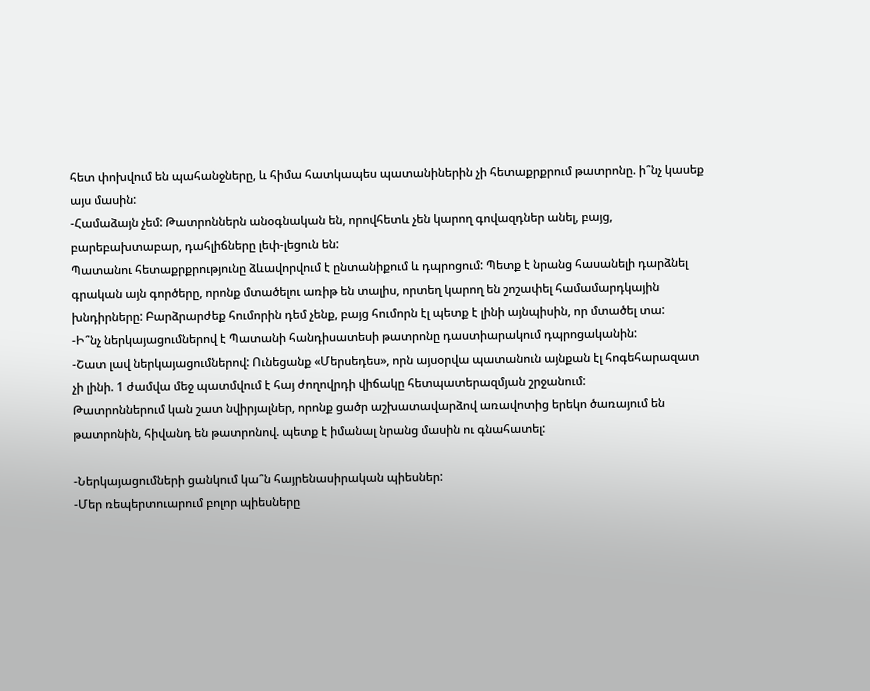հետ փոխվում են պահանջները, և հիմա հատկապես պատանիներին չի հետաքրքրում թատրոնը. ի՞նչ կասեք այս մասին:
-Համաձայն չեմ: Թատրոններն անօգնական են, որովհետև չեն կարող գովազդներ անել, բայց, բարեբախտաբար, դահլիճները լեփ-լեցուն են:
Պատանու հետաքրքրությունը ձևավորվում է ընտանիքում և դպրոցում: Պետք է նրանց հասանելի դարձնել գրական այն գործերը, որոնք մտածելու առիթ են տալիս, որտեղ կարող են շոշափել համամարդկային խնդիրները: Բարձրարժեք հումորին դեմ չենք, բայց հումորն էլ պետք է լինի այնպիսին, որ մտածել տա:
-Ի՞նչ ներկայացումներով է Պատանի հանդիսատեսի թատրոնը դաստիարակում դպրոցականին:
-Շատ լավ ներկայացումներով: Ունեցանք «Մերսեդես», որն այսօրվա պատանուն այնքան էլ հոգեհարազատ չի լինի. 1 ժամվա մեջ պատմվում է հայ ժողովրդի վիճակը հետպատերազմյան շրջանում:
Թատրոններում կան շատ նվիրյալներ, որոնք ցածր աշխատավարձով առավոտից երեկո ծառայում են թատրոնին, հիվանդ են թատրոնով. պետք է իմանալ նրանց մասին ու գնահատել:

-Ներկայացումների ցանկում կա՞ն հայրենասիրական պիեսներ:
-Մեր ռեպերտուարում բոլոր պիեսները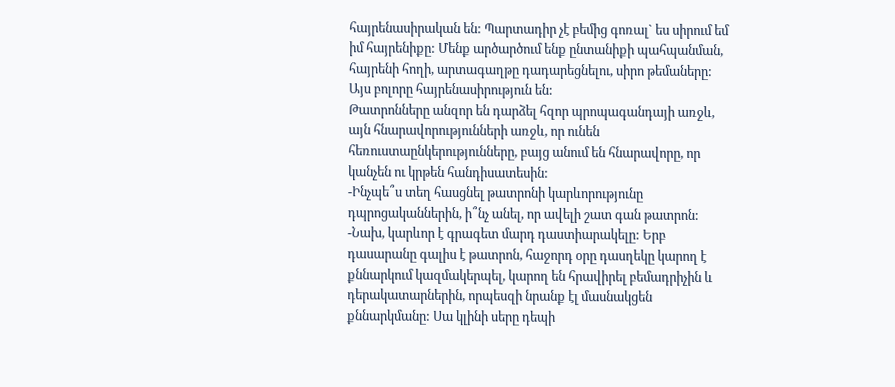հայրենասիրական են: Պարտադիր չէ բեմից գոռալ` ես սիրում եմ իմ հայրենիքը: Մենք արծարծում ենք ընտանիքի պահպանման, հայրենի հողի, արտագաղթը դադարեցնելու, սիրո թեմաները: Այս բոլորը հայրենասիրություն են:
Թատրոնները անզոր են դարձել հզոր պրոպագանդայի առջև, այն հնարավորությունների առջև, որ ունեն հեռուստաընկերությունները, բայց անում են հնարավորը, որ կանչեն ու կրթեն հանդիսատեսին:
-Ինչպե՞ս տեղ հասցնել թատրոնի կարևորությունը դպրոցականներին, ի՞նչ անել, որ ավելի շատ գան թատրոն:
-Նախ, կարևոր է գրագետ մարդ դաստիարակելը: Երբ դասարանը գալիս է թատրոն, հաջորդ օրը դասղեկը կարող է քննարկում կազմակերպել, կարող են հրավիրել բեմադրիչին և դերակատարներին, որպեսզի նրանք էլ մասնակցեն քննարկմանը: Սա կլինի սերը դեպի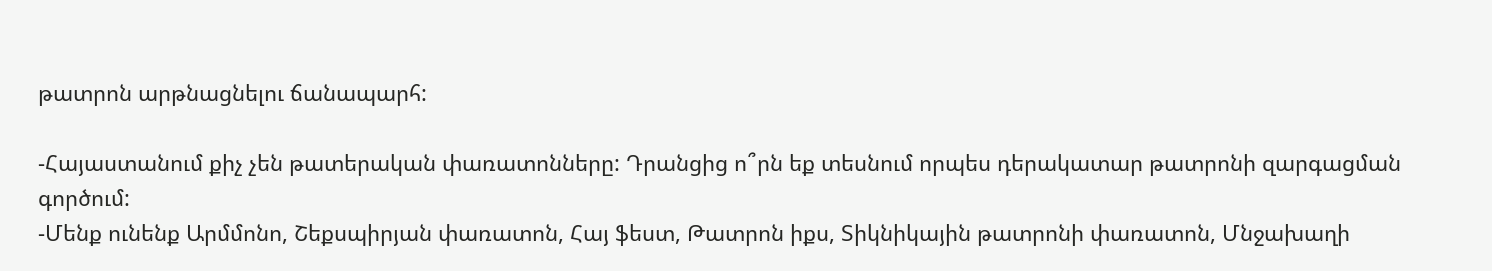թատրոն արթնացնելու ճանապարհ:

-Հայաստանում քիչ չեն թատերական փառատոնները: Դրանցից ո՞րն եք տեսնում որպես դերակատար թատրոնի զարգացման գործում:
-Մենք ունենք Արմմոնո, Շեքսպիրյան փառատոն, Հայ ֆեստ, Թատրոն իքս, Տիկնիկային թատրոնի փառատոն, Մնջախաղի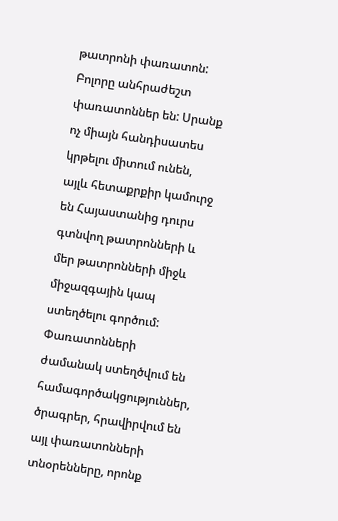թատրոնի փառատոն: Բոլորը անհրաժեշտ փառատոններ են: Սրանք ոչ միայն հանդիսատես կրթելու միտում ունեն, այլև հետաքրքիր կամուրջ են Հայաստանից դուրս գտնվող թատրոնների և մեր թատրոնների միջև միջազգային կապ ստեղծելու գործում:
Փառատոնների ժամանակ ստեղծվում են համագործակցություններ, ծրագրեր, հրավիրվում են այլ փառատոնների տնօրենները, որոնք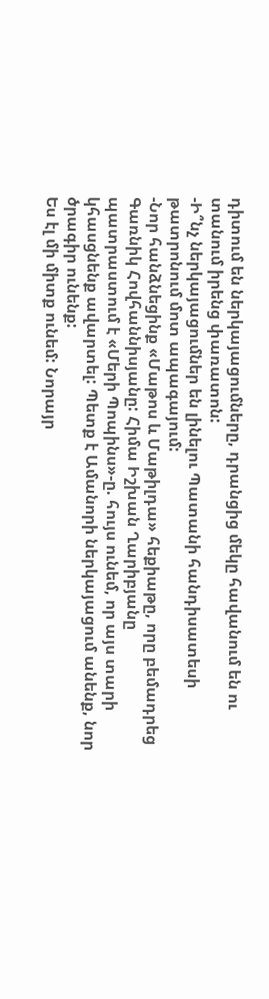դիտում են ներկայացումները, դրանցից մեկը հավանում են ու տանում իրենց փառատոն:
-Ի՞նչ ներկայացումներ են լինելու Պատանի հանդիսատեսի թատրոնում մոտ ապագայում:
-Նոր հանձնեցինք «Մաթոս և Մաթիլդա» հեքիաթը, որը բեմադրեց Գառնիկ Հովհաննիսյանը: Հիմա Իշխան Ղարիբյանը պատրաստում է «Մերի Պոպինս»-ը. հույս ունեմ, որ այս տարի կհասցնենք ավարտել: Պետք է Ամանորի ներկայացում անենք, նոր ծրագիր ունենք:
Ես էլ մի միտք ունեմ: Նորայր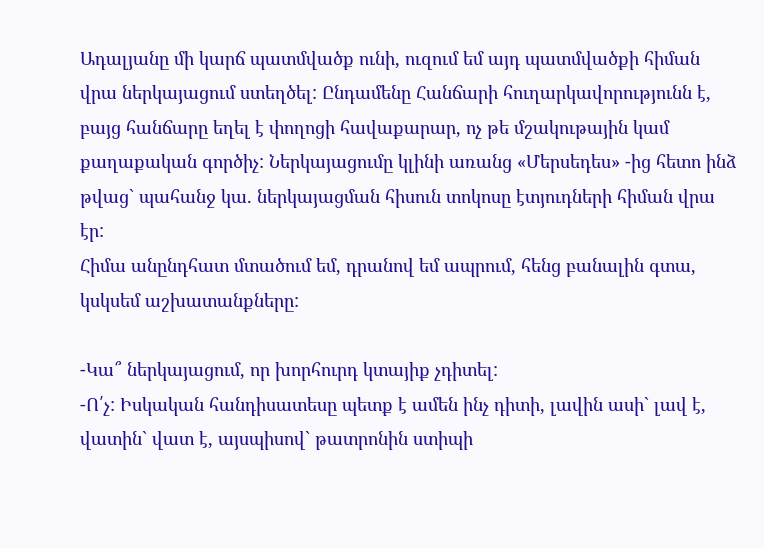Ադալյանը մի կարճ պատմվածք ունի, ուզում եմ այդ պատմվածքի հիման վրա ներկայացում ստեղծել: Ընդամենը Հանճարի հուղարկավորությունն է, բայց հանճարը եղել է փողոցի հավաքարար, ոչ թե մշակութային կամ քաղաքական գործիչ: Ներկայացումը կլինի առանց «Մերսեդես» -ից հետո ինձ թվաց` պահանջ կա. ներկայացման հիսուն տոկոսը էտյուդների հիման վրա էր:
Հիմա անընդհատ մտածում եմ, դրանով եմ ապրում, հենց բանալին գտա, կսկսեմ աշխատանքները:

-Կա՞ ներկայացում, որ խորհուրդ կտայիք չդիտել:
-Ո՛չ: Իսկական հանդիսատեսը պետք է ամեն ինչ դիտի, լավին ասի` լավ է, վատին` վատ է, այսպիսով` թատրոնին ստիպի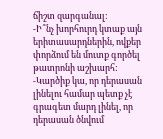ճիշտ զարգանալ:
-Ի՞նչ խորհուրդ կտաք այն երիտասարդներին, ովքեր փորձում են մուտք գործել թատրոնի աշխարհ:
-Կարծիք կա, որ դերասան լինելու համար պետք չէ գրագետ մարդ լինել, որ դերասան ծնվում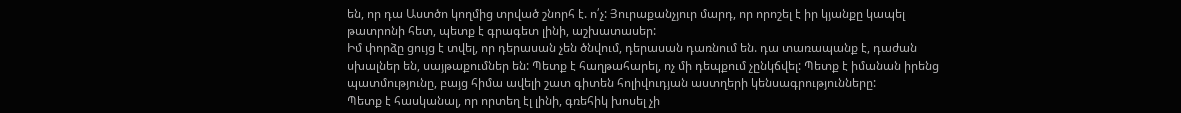են, որ դա Աստծո կողմից տրված շնորհ է. ո՛չ: Յուրաքանչյուր մարդ, որ որոշել է իր կյանքը կապել թատրոնի հետ, պետք է գրագետ լինի, աշխատասեր:
Իմ փորձը ցույց է տվել, որ դերասան չեն ծնվում, դերասան դառնում են. դա տառապանք է, դաժան սխալներ են, սայթաքումներ են: Պետք է հաղթահարել, ոչ մի դեպքում չընկճվել: Պետք է իմանան իրենց պատմությունը, բայց հիմա ավելի շատ գիտեն հոլիվուդյան աստղերի կենսագրությունները:
Պետք է հասկանալ, որ որտեղ էլ լինի, գռեհիկ խոսել չի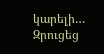կարելի…
Զրուցեց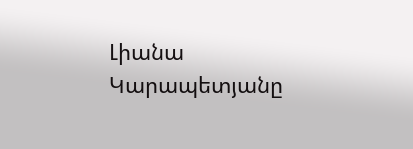Լիանա Կարապետյանը